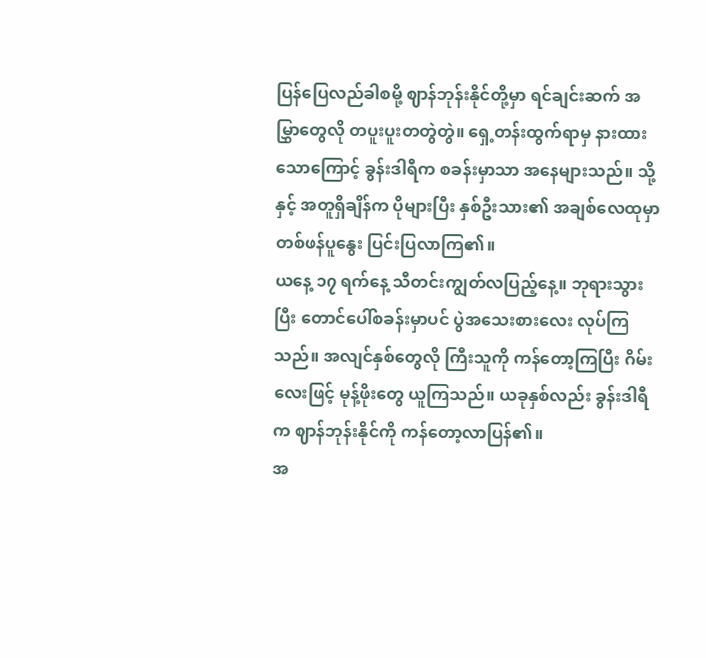ပြန်ပြေလည်ခါစမို့ ဈာန်ဘုန်းနိုင်တို့မှာ ရင်ချင်းဆက် အမြွှာတွေလို တပူးပူးတတွဲတွဲ။ ရှေ့တန်းထွက်ရာမှ နားထားသောကြောင့် ခွန်းဒါရီက စခန်းမှာသာ အနေများသည်။ သို့နှင့် အတူရှိချိန်က ပိုများပြီး နှစ်ဦးသား၏ အချစ်လေထုမှာ တစ်ဖန်ပူနွေး ပြင်းပြလာကြ၏။
ယနေ့ ၁၇ ရက်နေ့ သီတင်းကျွတ်လပြည့်နေ့။ ဘုရားသွားပြီး တောင်ပေါ်စခန်းမှာပင် ပွဲအသေးစားလေး လုပ်ကြသည်။ အလျင်နှစ်တွေလို ကြီးသူကို ကန်တော့ကြပြီး ဂိမ်းလေးဖြင့် မုန့်ဖိုးတွေ ယူကြသည်။ ယခုနှစ်လည်း ခွန်းဒါရီက ဈာန်ဘုန်းနိုင်ကို ကန်တော့လာပြန်၏။
အ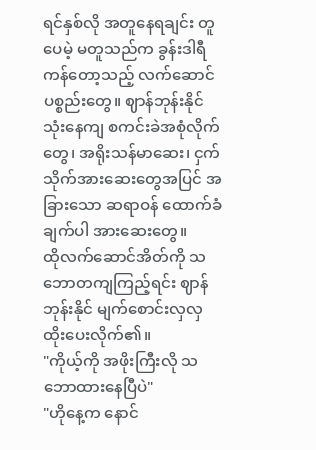ရင်နှစ်လို အတူနေရချင်း တူပေမဲ့ မတူသည်က ခွန်းဒါရီ ကန်တော့သည့် လက်ဆောင်ပစ္စည်းတွေ။ ဈာန်ဘုန်းနိုင် သုံးနေကျ စကင်းခဲအစုံလိုက်တွေ၊ အရိုးသန်မာဆေး၊ ငှက်သိုက်အားဆေးတွေအပြင် အခြားသော ဆရာဝန် ထောက်ခံချက်ပါ အားဆေးတွေ။
ထိုလက်ဆောင်အိတ်ကို သဘောတကျကြည့်ရင်း ဈာန်ဘုန်းနိုင် မျက်စောင်းလှလှထိုးပေးလိုက်၏။
"ကိုယ့်ကို အဖိုးကြီးလို သဘောထားနေပြီပဲ"
"ဟိုနေ့က နောင်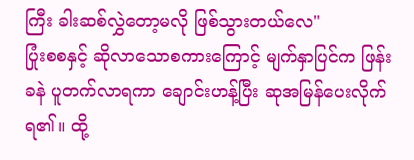ကြီး ခါးဆစ်လွှဲတော့မလို ဖြစ်သွားတယ်လေ"
ပြုံးစစနှင့် ဆိုလာသောစကားကြောင့် မျက်နှာပြင်က ဖြန်းခနဲ ပူတက်လာရကာ ချောင်းဟန့်ပြီး ဆုအမြန်ပေးလိုက်ရ၏။ ထို့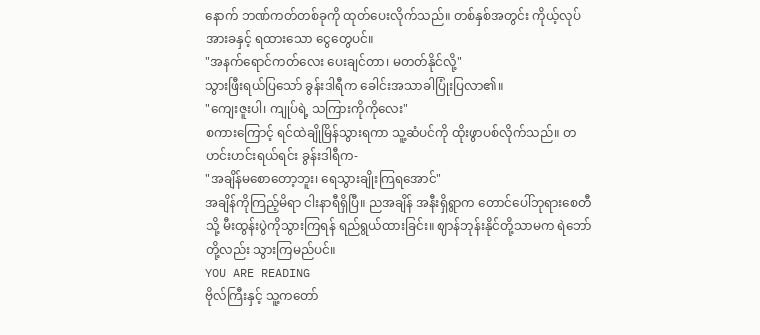နောက် ဘဏ်ကတ်တစ်ခုကို ထုတ်ပေးလိုက်သည်။ တစ်နှစ်အတွင်း ကိုယ့်လုပ်အားခနှင့် ရထားသော ငွေတွေပင်။
"အနက်ရောင်ကတ်လေး ပေးချင်တာ၊ မတတ်နိုင်လို့"
သွားဖြီးရယ်ပြသော် ခွန်းဒါရီက ခေါင်းအသာခါပြုံးပြလာ၏။
"ကျေးဇူးပါ၊ ကျုပ်ရဲ့ သကြားကိုကိုလေး"
စကားကြောင့် ရင်ထဲချိုမြိန်သွားရကာ သူ့ဆံပင်ကို ထိုးဖွာပစ်လိုက်သည်။ တဟင်းဟင်းရယ်ရင်း ခွန်းဒါရီက-
"အချိန်မစောတော့ဘူး၊ ရေသွားချိုးကြရအောင်"
အချိန်ကိုကြည့်မိရာ ငါးနာရီရှိပြီ။ ညအချိန် အနီးရှိရွာက တောင်ပေါ်ဘုရားစေတီသို့ မီးထွန်းပွဲကိုသွားကြရန် ရည်ရွယ်ထားခြင်း။ ဈာန်ဘုန်းနိုင်တို့သာမက ရဲဘော်တို့လည်း သွားကြမည်ပင်။
YOU ARE READING
ဗိုလ်ကြီးနှင့် သူ့ကတော်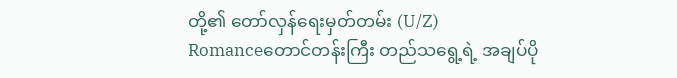တို့၏ တော်လှန်ရေးမှတ်တမ်း (U/Z)
Romanceတောင်တန်းကြီး တည်သရွေ့ရဲ့ အချပ်ပို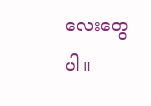လေးတွေပါ။